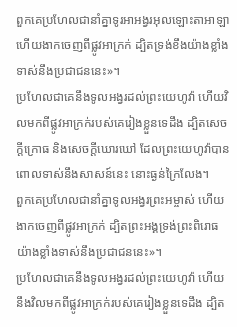ពួកគេប្រហែលជានាំគ្នាទូរអាអង្វរអុលឡោះតាអាឡា ហើយងាកចេញពីផ្លូវអាក្រក់ ដ្បិតទ្រង់ខឹងយ៉ាងខ្លាំងទាស់នឹងប្រជាជននេះ»។
ប្រហែលជាគេនឹងទូលអង្វរដល់ព្រះយេហូវ៉ា ហើយវិលមកពីផ្លូវអាក្រក់របស់គេរៀងខ្លួនទេដឹង ដ្បិតសេចក្ដីក្រោធ និងសេចក្ដីឃោរឃៅ ដែលព្រះយេហូវ៉ាបានពោលទាស់នឹងសាសន៍នេះ នោះធ្ងន់ក្រៃលែង។
ពួកគេប្រហែលជានាំគ្នាទូលអង្វរព្រះអម្ចាស់ ហើយងាកចេញពីផ្លូវអាក្រក់ ដ្បិតព្រះអង្គទ្រង់ព្រះពិរោធយ៉ាងខ្លាំងទាស់នឹងប្រជាជននេះ»។
ប្រហែលជាគេនឹងទូលអង្វរដល់ព្រះយេហូវ៉ា ហើយនឹងវិលមកពីផ្លូវអាក្រក់របស់គេរៀងខ្លួនទេដឹង ដ្បិត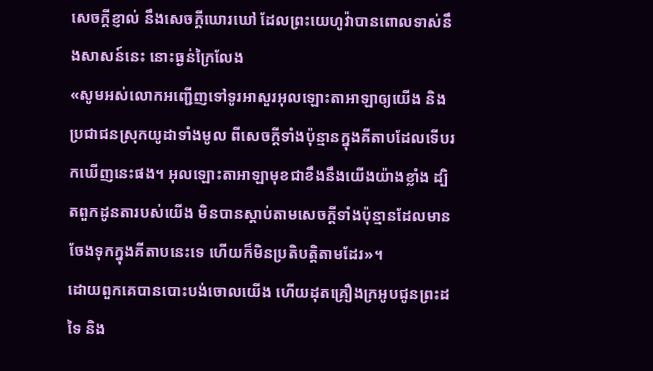សេចក្ដីខ្ញាល់ នឹងសេចក្ដីឃោរឃៅ ដែលព្រះយេហូវ៉ាបានពោលទាស់នឹងសាសន៍នេះ នោះធ្ងន់ក្រៃលែង
«សូមអស់លោកអញ្ជើញទៅទូរអាសួរអុលឡោះតាអាឡាឲ្យយើង និងប្រជាជនស្រុកយូដាទាំងមូល ពីសេចក្តីទាំងប៉ុន្មានក្នុងគីតាបដែលទើបរកឃើញនេះផង។ អុលឡោះតាអាឡាមុខជាខឹងនឹងយើងយ៉ាងខ្លាំង ដ្បិតពួកដូនតារបស់យើង មិនបានស្តាប់តាមសេចក្តីទាំងប៉ុន្មានដែលមានចែងទុកក្នុងគីតាបនេះទេ ហើយក៏មិនប្រតិបត្តិតាមដែរ»។
ដោយពួកគេបានបោះបង់ចោលយើង ហើយដុតគ្រឿងក្រអូបជូនព្រះដទៃ និង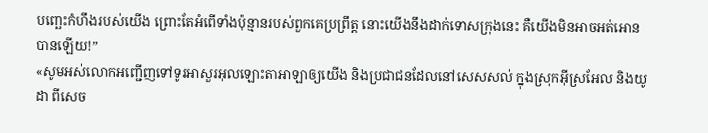បញ្ឆេះកំហឹងរបស់យើង ព្រោះតែអំពើទាំងប៉ុន្មានរបស់ពួកគេប្រព្រឹត្ត នោះយើងនឹងដាក់ទោសក្រុងនេះ គឺយើងមិនអាចអត់អោនបានឡើយ!”
«សូមអស់លោកអញ្ជើញទៅទូរអាសួរអុលឡោះតាអាឡាឲ្យយើង និងប្រជាជនដែលនៅសេសសល់ ក្នុងស្រុកអ៊ីស្រអែល និងយូដា ពីសេច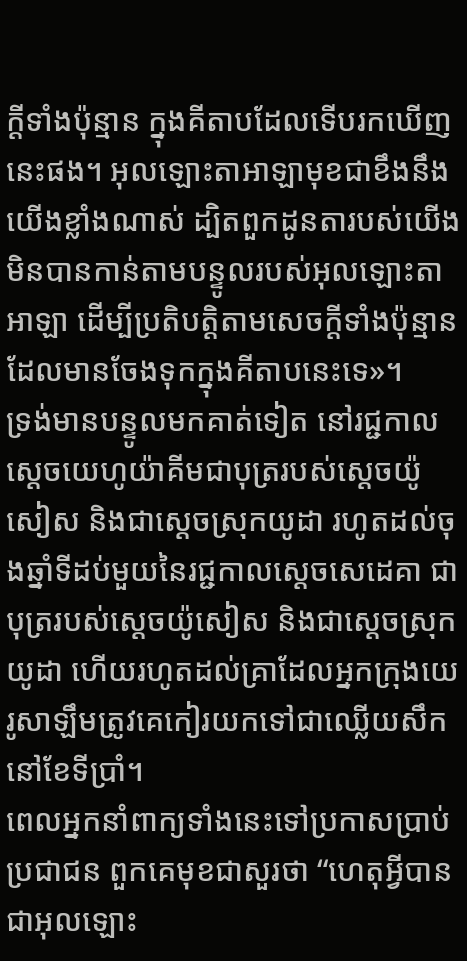ក្តីទាំងប៉ុន្មាន ក្នុងគីតាបដែលទើបរកឃើញនេះផង។ អុលឡោះតាអាឡាមុខជាខឹងនឹងយើងខ្លាំងណាស់ ដ្បិតពួកដូនតារបស់យើង មិនបានកាន់តាមបន្ទូលរបស់អុលឡោះតាអាឡា ដើម្បីប្រតិបត្តិតាមសេចក្តីទាំងប៉ុន្មាន ដែលមានចែងទុកក្នុងគីតាបនេះទេ»។
ទ្រង់មានបន្ទូលមកគាត់ទៀត នៅរជ្ជកាលស្តេចយេហូយ៉ាគីមជាបុត្ររបស់ស្តេចយ៉ូសៀស និងជាស្ដេចស្រុកយូដា រហូតដល់ចុងឆ្នាំទីដប់មួយនៃរជ្ជកាលស្តេចសេដេគា ជាបុត្ររបស់ស្តេចយ៉ូសៀស និងជាស្ដេចស្រុកយូដា ហើយរហូតដល់គ្រាដែលអ្នកក្រុងយេរូសាឡឹមត្រូវគេកៀរយកទៅជាឈ្លើយសឹកនៅខែទីប្រាំ។
ពេលអ្នកនាំពាក្យទាំងនេះទៅប្រកាសប្រាប់ប្រជាជន ពួកគេមុខជាសួរថា “ហេតុអ្វីបានជាអុលឡោះ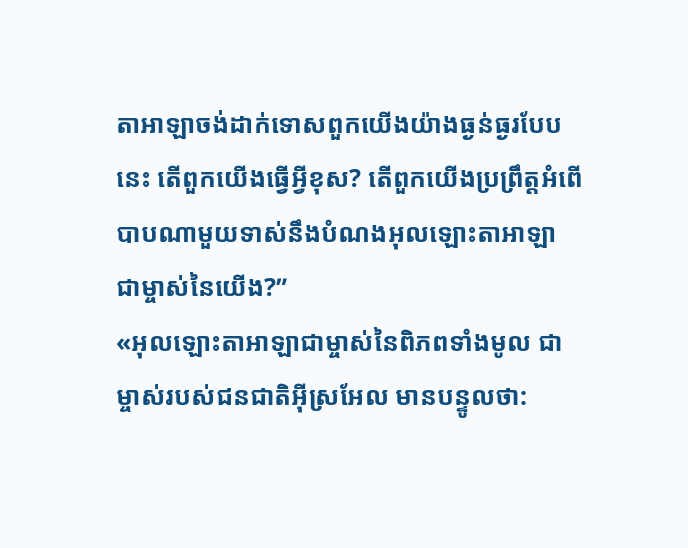តាអាឡាចង់ដាក់ទោសពួកយើងយ៉ាងធ្ងន់ធ្ងរបែបនេះ តើពួកយើងធ្វើអ្វីខុស? តើពួកយើងប្រព្រឹត្តអំពើបាបណាមួយទាស់នឹងបំណងអុលឡោះតាអាឡា ជាម្ចាស់នៃយើង?”
«អុលឡោះតាអាឡាជាម្ចាស់នៃពិភពទាំងមូល ជាម្ចាស់របស់ជនជាតិអ៊ីស្រអែល មានបន្ទូលថា: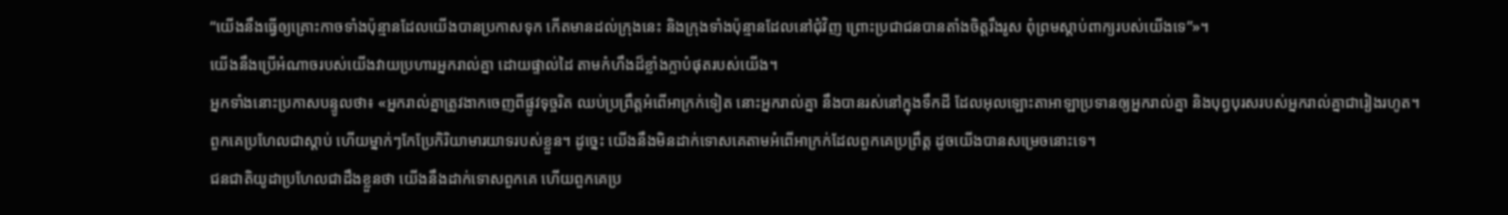“យើងនឹងធ្វើឲ្យគ្រោះកាចទាំងប៉ុន្មានដែលយើងបានប្រកាសទុក កើតមានដល់ក្រុងនេះ និងក្រុងទាំងប៉ុន្មានដែលនៅជុំវិញ ព្រោះប្រជាជនបានតាំងចិត្តរឹងរូស ពុំព្រមស្ដាប់ពាក្យរបស់យើងទេ”»។
យើងនឹងប្រើអំណាចរបស់យើងវាយប្រហារអ្នករាល់គ្នា ដោយផ្ទាល់ដៃ តាមកំហឹងដ៏ខ្លាំងក្លាបំផុតរបស់យើង។
អ្នកទាំងនោះប្រកាសបន្ទូលថា៖ «អ្នករាល់គ្នាត្រូវងាកចេញពីផ្លូវទុច្ចរិត ឈប់ប្រព្រឹត្តអំពើអាក្រក់ទៀត នោះអ្នករាល់គ្នា នឹងបានរស់នៅក្នុងទឹកដី ដែលអុលឡោះតាអាឡាប្រទានឲ្យអ្នករាល់គ្នា និងបុព្វបុរសរបស់អ្នករាល់គ្នាជារៀងរហូត។
ពួកគេប្រហែលជាស្ដាប់ ហើយម្នាក់ៗកែប្រែកិរិយាមារយាទរបស់ខ្លួន។ ដូច្នេះ យើងនឹងមិនដាក់ទោសគេតាមអំពើអាក្រក់ដែលពួកគេប្រព្រឹត្ត ដូចយើងបានសម្រេចនោះទេ។
ជនជាតិយូដាប្រហែលជាដឹងខ្លួនថា យើងនឹងដាក់ទោសពួកគេ ហើយពួកគេប្រ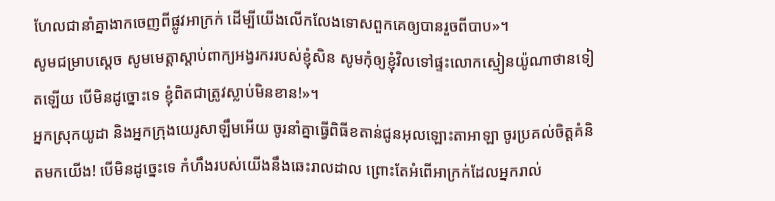ហែលជានាំគ្នាងាកចេញពីផ្លូវអាក្រក់ ដើម្បីយើងលើកលែងទោសពួកគេឲ្យបានរួចពីបាប»។
សូមជម្រាបស្តេច សូមមេត្តាស្តាប់ពាក្យអង្វរកររបស់ខ្ញុំសិន សូមកុំឲ្យខ្ញុំវិលទៅផ្ទះលោកស្មៀនយ៉ូណាថានទៀតឡើយ បើមិនដូច្នោះទេ ខ្ញុំពិតជាត្រូវស្លាប់មិនខាន!»។
អ្នកស្រុកយូដា និងអ្នកក្រុងយេរូសាឡឹមអើយ ចូរនាំគ្នាធ្វើពិធីខតាន់ជូនអុលឡោះតាអាឡា ចូរប្រគល់ចិត្តគំនិតមកយើង! បើមិនដូច្នេះទេ កំហឹងរបស់យើងនឹងឆេះរាលដាល ព្រោះតែអំពើអាក្រក់ដែលអ្នករាល់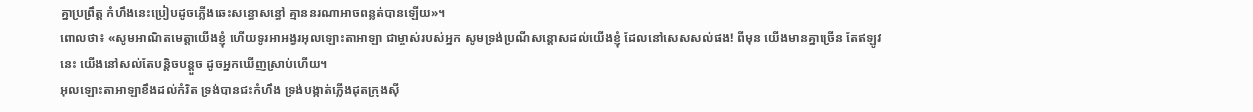គ្នាប្រព្រឹត្ត កំហឹងនេះប្រៀបដូចភ្លើងឆេះសន្ធោសន្ធៅ គ្មាននរណាអាចពន្លត់បានឡើយ»។
ពោលថា៖ «សូមអាណិតមេត្តាយើងខ្ញុំ ហើយទូរអាអង្វរអុលឡោះតាអាឡា ជាម្ចាស់របស់អ្នក សូមទ្រង់ប្រណីសន្ដោសដល់យើងខ្ញុំ ដែលនៅសេសសល់ផង! ពីមុន យើងមានគ្នាច្រើន តែឥឡូវនេះ យើងនៅសល់តែបន្តិចបន្តួច ដូចអ្នកឃើញស្រាប់ហើយ។
អុលឡោះតាអាឡាខឹងដល់កំរិត ទ្រង់បានជះកំហឹង ទ្រង់បង្កាត់ភ្លើងដុតក្រុងស៊ី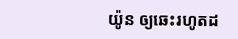យ៉ូន ឲ្យឆេះរហូតដ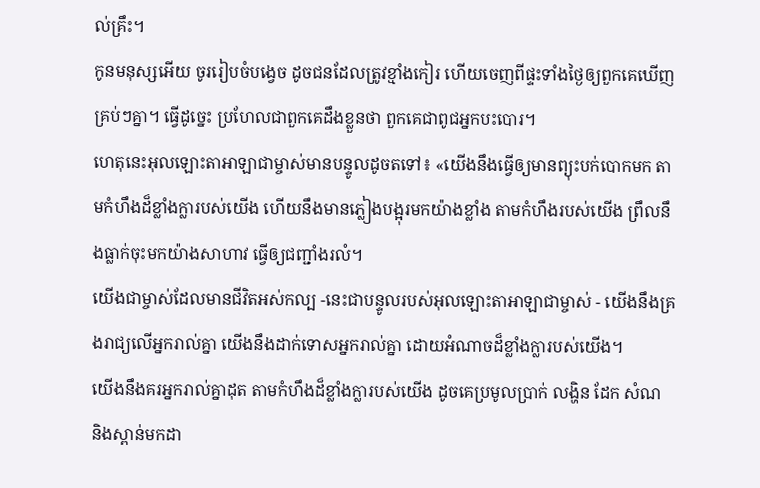ល់គ្រឹះ។
កូនមនុស្សអើយ ចូររៀបចំបង្វេច ដូចជនដែលត្រូវខ្មាំងកៀរ ហើយចេញពីផ្ទះទាំងថ្ងៃឲ្យពួកគេឃើញគ្រប់ៗគ្នា។ ធ្វើដូច្នេះ ប្រហែលជាពួកគេដឹងខ្លួនថា ពួកគេជាពូជអ្នកបះបោរ។
ហេតុនេះអុលឡោះតាអាឡាជាម្ចាស់មានបន្ទូលដូចតទៅ៖ «យើងនឹងធ្វើឲ្យមានព្យុះបក់បោកមក តាមកំហឹងដ៏ខ្លាំងក្លារបស់យើង ហើយនឹងមានភ្លៀងបង្អុរមកយ៉ាងខ្លាំង តាមកំហឹងរបស់យើង ព្រឹលនឹងធ្លាក់ចុះមកយ៉ាងសាហាវ ធ្វើឲ្យជញ្ជាំងរលំ។
យើងជាម្ចាស់ដែលមានជីវិតអស់កល្ប -នេះជាបន្ទូលរបស់អុលឡោះតាអាឡាជាម្ចាស់ - យើងនឹងគ្រងរាជ្យលើអ្នករាល់គ្នា យើងនឹងដាក់ទោសអ្នករាល់គ្នា ដោយអំណាចដ៏ខ្លាំងក្លារបស់យើង។
យើងនឹងគរអ្នករាល់គ្នាដុត តាមកំហឹងដ៏ខ្លាំងក្លារបស់យើង ដូចគេប្រមូលប្រាក់ លង្ហិន ដែក សំណ និងស្ពាន់មកដា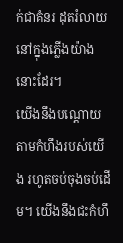ក់ជាគំនរ ដុតរំលាយនៅក្នុងភ្លើងយ៉ាងនោះដែរ។
យើងនឹងបណ្ដោយតាមកំហឹងរបស់យើង រហូតចប់ចុងចប់ដើម។ យើងនឹងជះកំហឹ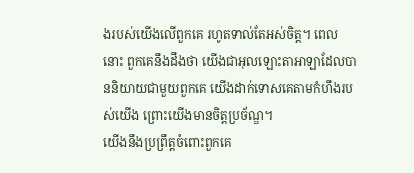ងរបស់យើងលើពួកគេ រហូតទាល់តែអស់ចិត្ត។ ពេលនោះ ពួកគេនឹងដឹងថា យើងជាអុលឡោះតាអាឡាដែលបាននិយាយជាមួយពួកគេ យើងដាក់ទោសគេតាមកំហឹងរបស់យើង ព្រោះយើងមានចិត្តប្រច័ណ្ឌ។
យើងនឹងប្រព្រឹត្តចំពោះពួកគេ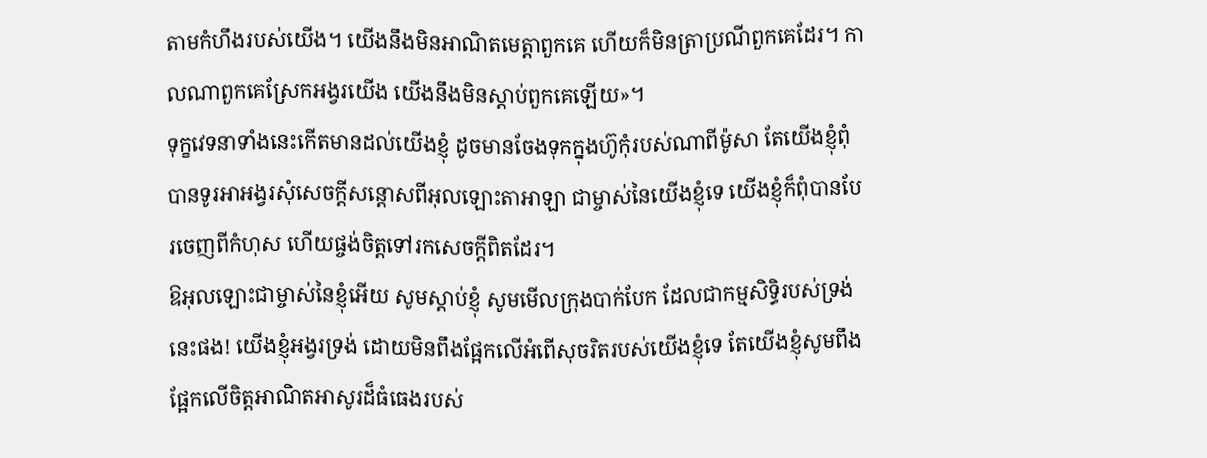តាមកំហឹងរបស់យើង។ យើងនឹងមិនអាណិតមេត្តាពួកគេ ហើយក៏មិនត្រាប្រណីពួកគេដែរ។ កាលណាពួកគេស្រែកអង្វរយើង យើងនឹងមិនស្ដាប់ពួកគេឡើយ»។
ទុក្ខវេទនាទាំងនេះកើតមានដល់យើងខ្ញុំ ដូចមានចែងទុកក្នុងហ៊ូកុំរបស់ណាពីម៉ូសា តែយើងខ្ញុំពុំបានទូរអាអង្វរសុំសេចក្ដីសន្ដោសពីអុលឡោះតាអាឡា ជាម្ចាស់នៃយើងខ្ញុំទេ យើងខ្ញុំក៏ពុំបានបែរចេញពីកំហុស ហើយផ្ចង់ចិត្តទៅរកសេចក្ដីពិតដែរ។
ឱអុលឡោះជាម្ចាស់នៃខ្ញុំអើយ សូមស្ដាប់ខ្ញុំ សូមមើលក្រុងបាក់បែក ដែលជាកម្មសិទ្ធិរបស់ទ្រង់នេះផង! យើងខ្ញុំអង្វរទ្រង់ ដោយមិនពឹងផ្អែកលើអំពើសុចរិតរបស់យើងខ្ញុំទេ តែយើងខ្ញុំសូមពឹងផ្អែកលើចិត្តអាណិតអាសូរដ៏ធំធេងរបស់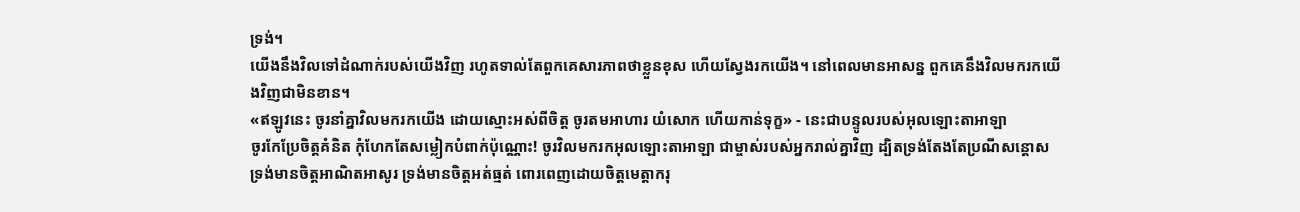ទ្រង់។
យើងនឹងវិលទៅដំណាក់របស់យើងវិញ រហូតទាល់តែពួកគេសារភាពថាខ្លួនខុស ហើយស្វែងរកយើង។ នៅពេលមានអាសន្ន ពួកគេនឹងវិលមករកយើងវិញជាមិនខាន។
«ឥឡូវនេះ ចូរនាំគ្នាវិលមករកយើង ដោយស្មោះអស់ពីចិត្ត ចូរតមអាហារ យំសោក ហើយកាន់ទុក្ខ» - នេះជាបន្ទូលរបស់អុលឡោះតាអាឡា
ចូរកែប្រែចិត្តគំនិត កុំហែកតែសម្លៀកបំពាក់ប៉ុណ្ណោះ! ចូរវិលមករកអុលឡោះតាអាឡា ជាម្ចាស់របស់អ្នករាល់គ្នាវិញ ដ្បិតទ្រង់តែងតែប្រណីសន្ដោស ទ្រង់មានចិត្តអាណិតអាសូរ ទ្រង់មានចិត្តអត់ធ្មត់ ពោរពេញដោយចិត្តមេត្តាករុ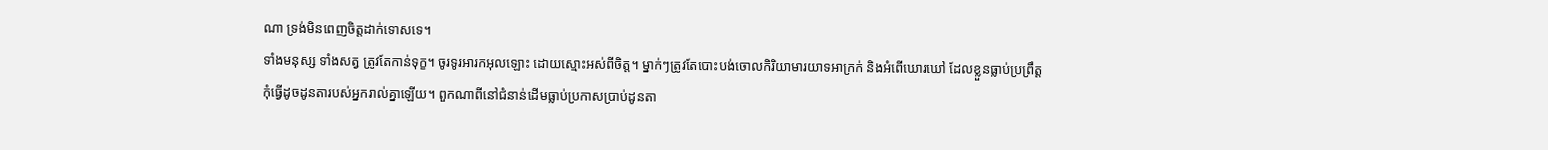ណា ទ្រង់មិនពេញចិត្តដាក់ទោសទេ។
ទាំងមនុស្ស ទាំងសត្វ ត្រូវតែកាន់ទុក្ខ។ ចូរទូរអារកអុលឡោះ ដោយស្មោះអស់ពីចិត្ត។ ម្នាក់ៗត្រូវតែបោះបង់ចោលកិរិយាមារយាទអាក្រក់ និងអំពើឃោរឃៅ ដែលខ្លួនធ្លាប់ប្រព្រឹត្ត
កុំធ្វើដូចដូនតារបស់អ្នករាល់គ្នាឡើយ។ ពួកណាពីនៅជំនាន់ដើមធ្លាប់ប្រកាសប្រាប់ដូនតា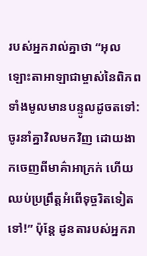របស់អ្នករាល់គ្នាថា “អុលឡោះតាអាឡាជាម្ចាស់នៃពិភពទាំងមូលមានបន្ទូលដូចតទៅ: ចូរនាំគ្នាវិលមកវិញ ដោយងាកចេញពីមាគ៌ាអាក្រក់ ហើយឈប់ប្រព្រឹត្តអំពើទុច្ចរិតទៀតទៅ!” ប៉ុន្តែ ដូនតារបស់អ្នករា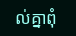ល់គ្នាពុំ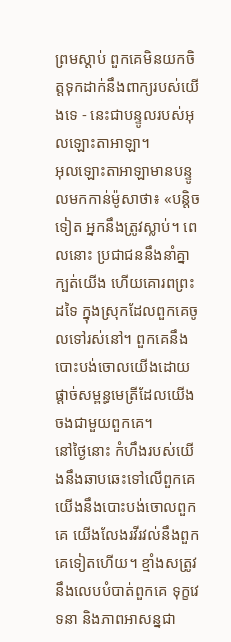ព្រមស្ដាប់ ពួកគេមិនយកចិត្តទុកដាក់នឹងពាក្យរបស់យើងទេ - នេះជាបន្ទូលរបស់អុលឡោះតាអាឡា។
អុលឡោះតាអាឡាមានបន្ទូលមកកាន់ម៉ូសាថា៖ «បន្តិចទៀត អ្នកនឹងត្រូវស្លាប់។ ពេលនោះ ប្រជាជននឹងនាំគ្នាក្បត់យើង ហើយគោរពព្រះដទៃ ក្នុងស្រុកដែលពួកគេចូលទៅរស់នៅ។ ពួកគេនឹងបោះបង់ចោលយើងដោយផ្តាច់សម្ពន្ធមេត្រីដែលយើងចងជាមួយពួកគេ។
នៅថ្ងៃនោះ កំហឹងរបស់យើងនឹងឆាបឆេះទៅលើពួកគេ យើងនឹងបោះបង់ចោលពួកគេ យើងលែងរវីរវល់នឹងពួកគេទៀតហើយ។ ខ្មាំងសត្រូវនឹងលេបបំបាត់ពួកគេ ទុក្ខវេទនា និងភាពអាសន្នជា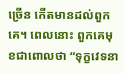ច្រើន កើតមានដល់ពួកគេ។ ពេលនោះ ពួកគេមុខជាពោលថា “ទុក្ខវេទនា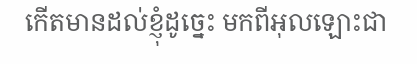កើតមានដល់ខ្ញុំដូច្នេះ មកពីអុលឡោះជា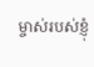ម្ចាស់របស់ខ្ញុំ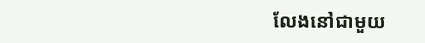លែងនៅជាមួយ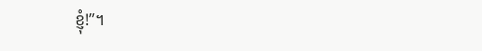ខ្ញុំ!”។